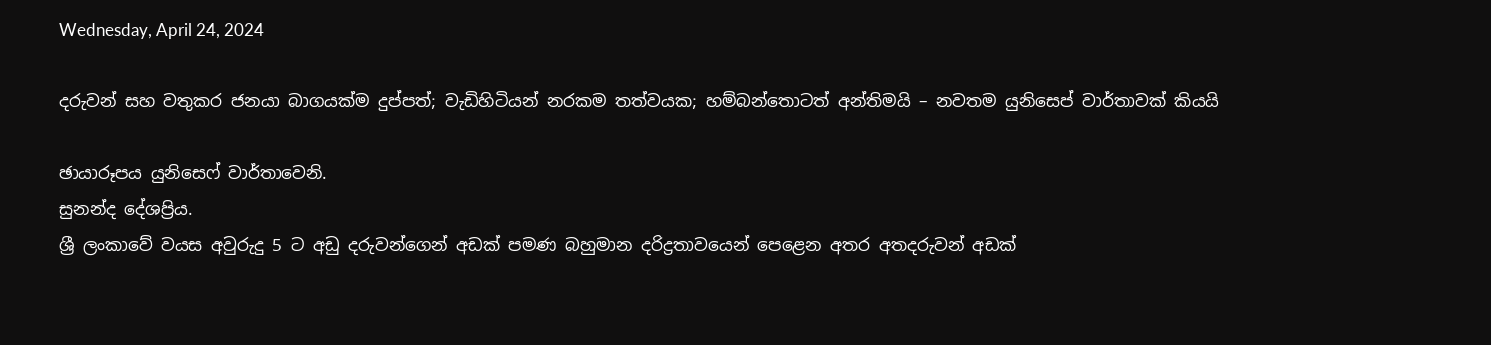Wednesday, April 24, 2024

දරුවන් සහ වතුකර ජනයා බාගයක්ම දුප්පත්; වැඩිහිටියන් නරකම තත්වයක; හම්බන්තොටත් අන්තිමයි – නවතම යුනිසෙප් වාර්තාවක් කියයි

ඡායාරූපය යුනිසෙෆ් වාර්තාවෙනි.
සුනන්ද දේශප්‍රිය.
ශ්‍රී ලංකාවේ වයස අවුරුදු 5 ට අඩු දරුවන්ගෙන් අඩක් පමණ බහුමාන දරිද්‍රතාවයෙන් පෙළෙන අතර අතදරුවන් අඩක්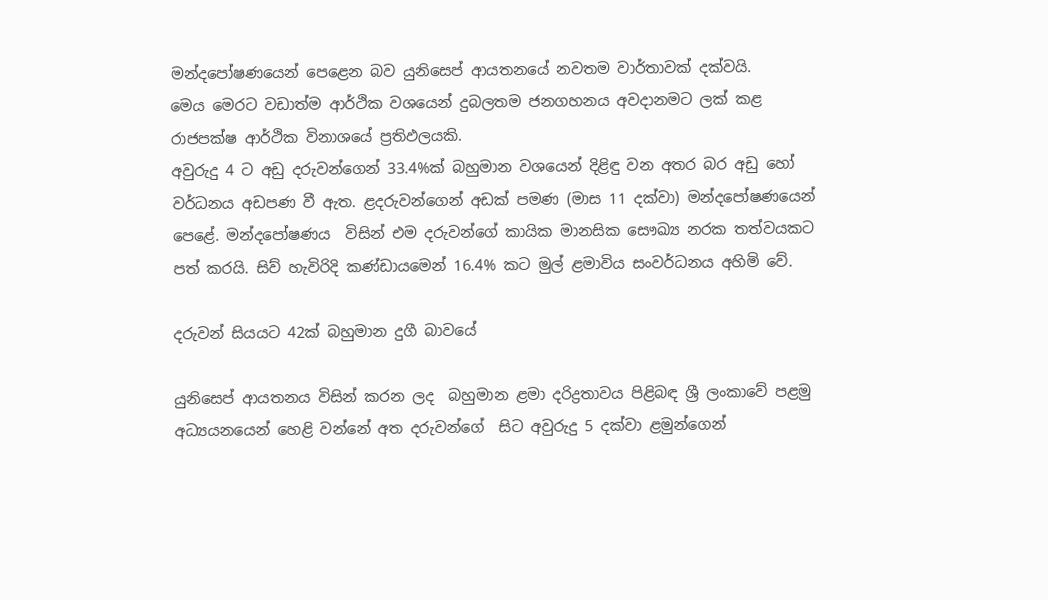මන්දපෝෂණයෙන් පෙළෙන බව යුනිසෙප් ආයතනයේ නවතම වාර්තාවක් දක්වයි.
මෙය මෙරට වඩාත්ම ආර්ථික වශයෙන් දුබලතම ජනගහනය අවදානමට ලක් කළ රාජපක්ෂ ආර්ථික විනාශයේ ප්‍රතිඵලයකි.
අවුරුදු 4 ට අඩු දරුවන්ගෙන් 33.4%ක් බහුමාන වශයෙන් දිළිඳු වන අතර බර අඩු හෝ වර්ධනය අඩපණ වී ඇත. ළදරුවන්ගෙන් අඩක් පමණ (මාස 11 දක්වා) මන්දපෝෂණයෙන් පෙළේ. මන්දපෝෂණය  විසින් එම දරුවන්ගේ කායික මානසික සෞඛ්‍ය නරක තත්වයකට පත් කරයි. සිව් හැවිරිදි කණ්ඩායමෙන් 16.4% කට මුල් ළමාවිය සංවර්ධනය අහිමි වේ.

දරුවන් සියයට 42ක් බහුමාන දුගී බාවයේ

යුනිසෙප් ආයතනය විසින් කරන ලද  බහුමාන ළමා දරිද්‍රතාවය පිළිබඳ ශ්‍රී ලංකාවේ පළමු අධ්‍යයනයෙන් හෙළි වන්නේ අත දරුවන්ගේ  සිට අවුරුදු 5 දක්වා ළමුන්ගෙන්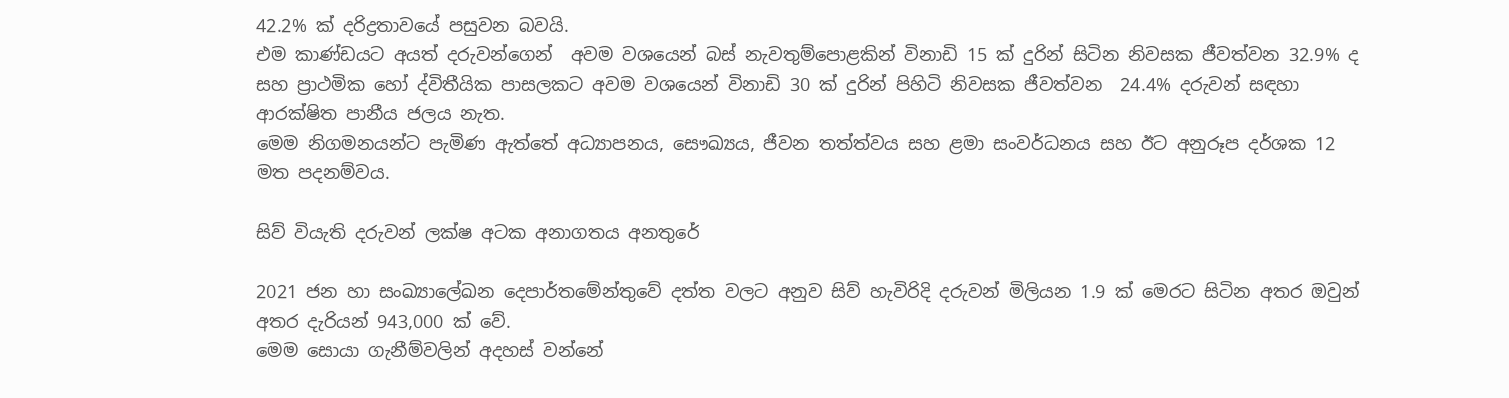42.2% ක් දරිද්‍රතාවයේ පසුවන බවයි.
එම කාණ්ඩයට අයත් දරුවන්ගෙන්  අවම වශයෙන් බස් නැවතුම්පොළකින් විනාඩි 15 ක් දුරින් සිටින නිවසක ජීවත්වන 32.9% ද සහ ප්‍රාථමික හෝ ද්විතීයික පාසලකට අවම වශයෙන් විනාඩි 30 ක් දුරින් පිහිටි නිවසක ජීවත්වන  24.4% දරුවන් සඳහා ආරක්ෂිත පානීය ජලය නැත.
මෙම නිගමනයන්ට පැමිණ ඇත්තේ අධ්‍යාපනය, සෞඛ්‍යය, ජීවන තත්ත්වය සහ ළමා සංවර්ධනය සහ ඊට අනුරූප දර්ශක 12 මත පදනම්වය.

සිව් වියැති දරුවන් ලක්ෂ අටක අනාගතය අනතුරේ

2021 ජන හා සංඛ්‍යාලේඛන දෙපාර්තමේන්තුවේ දත්ත වලට අනුව සිව් හැවිරිදි දරුවන් මිලියන 1.9 ක් මෙරට සිටින අතර ඔවුන් අතර දැරියන් 943,000 ක් වේ.
මෙම සොයා ගැනීම්වලින් අදහස් වන්නේ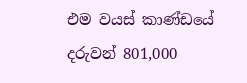එම වයස් කාණ්ඩයේ  දරුවන් 801,000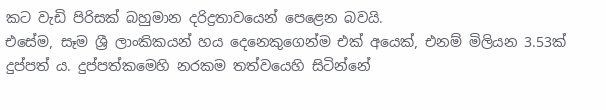කට වැඩි පිරිසක් බහුමාන දරිද්‍රතාවයෙන් පෙළෙන බවයි.
එසේම, සෑම ශ්‍රී ලාංකිකයන් හය දෙනෙකුගෙන්ම එක් අයෙක්, එනම් මිලියන 3.53ක්  දුප්පත් ය. දුප්පත්කමෙහි නරකම තත්වයෙහි සිටින්නේ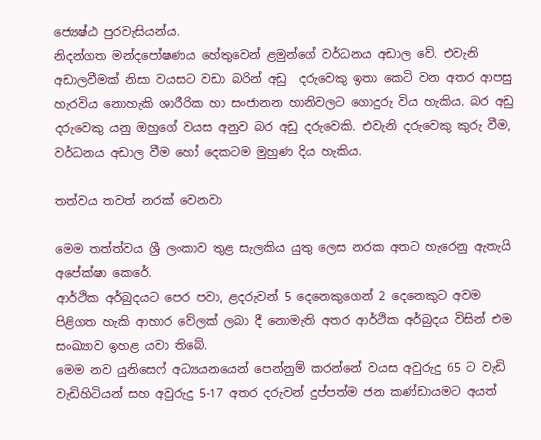ජ්‍යෙෂ්ඨ පුරවැසියන්ය.
නිදන්ගත මන්දපෝෂණය හේතුවෙන් ළමුන්ගේ වර්ධනය අඩාල වේ. එවැනි අඩාලවීමක් නිසා වයසට වඩා බරින් අඩු  දරුවෙකු ඉතා කෙටි වන අතර ආපසු හැරවිය නොහැකි ශාරීරික හා සංජානන හානිවලට ගොදුරු විය හැකිය. බර අඩු දරුවෙකු යනු ඔහුගේ වයස අනුව බර අඩු දරුවෙකි. එවැනි දරුවෙකු කුරු වීම, වර්ධනය අඩාල වීම හෝ දෙකටම මුහුණ දිය හැකිය.

තත්වය තවත් නරක් වෙනවා

මෙම තත්ත්වය ශ්‍රී ලංකාව තුළ සැලකිය යුතු ලෙස නරක අතට හැරෙනු ඇතැයි අපේක්ෂා කෙරේ.
ආර්ථික අර්බුදයට පෙර පවා, ළදරුවන් 5 දෙනෙකුගෙන් 2 දෙනෙකුට අවම පිළිගත හැකි ආහාර වේලක් ලබා දී නොමැති අතර ආර්ථික අර්බුදය විසින් එම සංඛ්‍යාව ඉහළ යවා තිබේ.
මෙම නව යුනිසෙෆ් අධ්‍යයනයෙන් පෙන්නුම් කරන්නේ වයස අවුරුදු 65 ට වැඩි වැඩිහිටියන් සහ අවුරුදු 5-17 අතර දරුවන් දුප්පත්ම ජන කණ්ඩායමට අයත්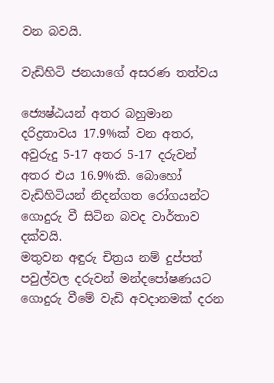වන බවයි.

වැඩිහිටි ජනයාගේ අසරණ තත්වය

ජ්‍යෙෂ්ඨයන් අතර බහුමාන දරිද්‍රතාවය 17.9%ක් වන අතර, අවුරුදු 5-17 අතර 5-17 දරුවන් අතර එය 16.9%කි. බොහෝ වැඩිහිටියන් නිදන්ගත රෝගයන්ට ගොදුරු වී සිටින බවද වාර්තාව දක්වයි.
මතුවන අඳුරු චිත්‍රය නම් දුප්පත් පවුල්වල දරුවන් මන්දපෝෂණයට ගොදුරු වීමේ වැඩි අවදානමක් දරන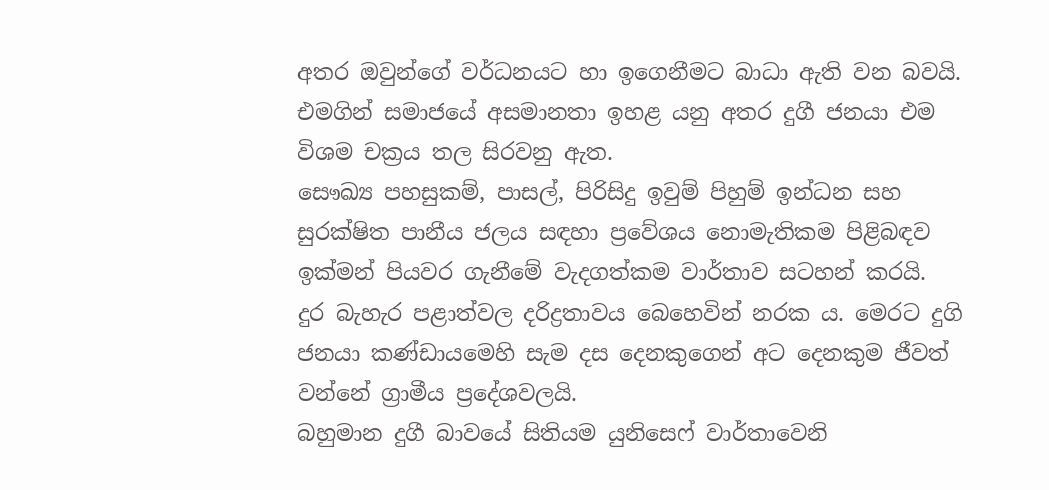අතර ඔවුන්ගේ වර්ධනයට හා ඉගෙනීමට බාධා ඇති වන බවයි. එමගින් සමාජයේ අසමානතා ඉහළ යනු අතර දුගී ජනයා එම විශම චක්‍රය තල සිරවනු ඇත.
සෞඛ්‍ය පහසුකම්, පාසල්, පිරිසිදු ඉවුම් පිහුම් ඉන්ධන සහ සුරක්ෂිත පානීය ජලය සඳහා ප්‍රවේශය නොමැතිකම පිළිබඳව ඉක්මන් පියවර ගැනීමේ වැදගත්කම වාර්තාව සටහන් කරයි.
දුර බැහැර පළාත්වල දරිද්‍රතාවය බෙහෙවින් නරක ය. මෙරට දුගි ජනයා කණ්ඩායමෙහි සැම දස දෙනකුගෙන් අට දෙනකුම ජීවත් වන්නේ ග්‍රාමීය ප්‍රදේශවලයි.
බහුමාන දුගී බාවයේ සිතියම යුනිසෙෆ් වාර්තාවෙනි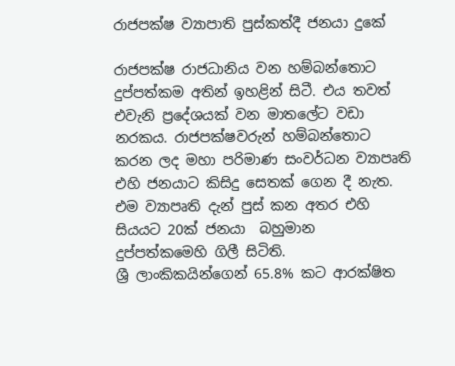රාජපක්ෂ ව්‍යාපාති පුස්කත්දී ජනයා දුකේ

රාජපක්ෂ රාජධානිය වන හම්බන්තොට දුප්පත්කම අතින් ඉහළින් සිටී. එය තවත් එවැනි ප්‍රදේශයක් වන මාතලේට වඩා නරකය. රාජපක්ෂවරුන් හම්බන්තොට කරන ලද මහා පරිමාණ සංවර්ධන ව්‍යාපෘති එහි ජනයාට කිසිදු සෙතක් ගෙන දී නැත. එම ව්‍යාපෘති දැන් පුස් කන අතර එහි සියයට 20ක් ජනයා  බහුමාන දුප්පත්කමෙහි ගිලී සිටිති.
ශ්‍රී ලාංකිකයින්ගෙන් 65.8% කට ආරක්ෂිත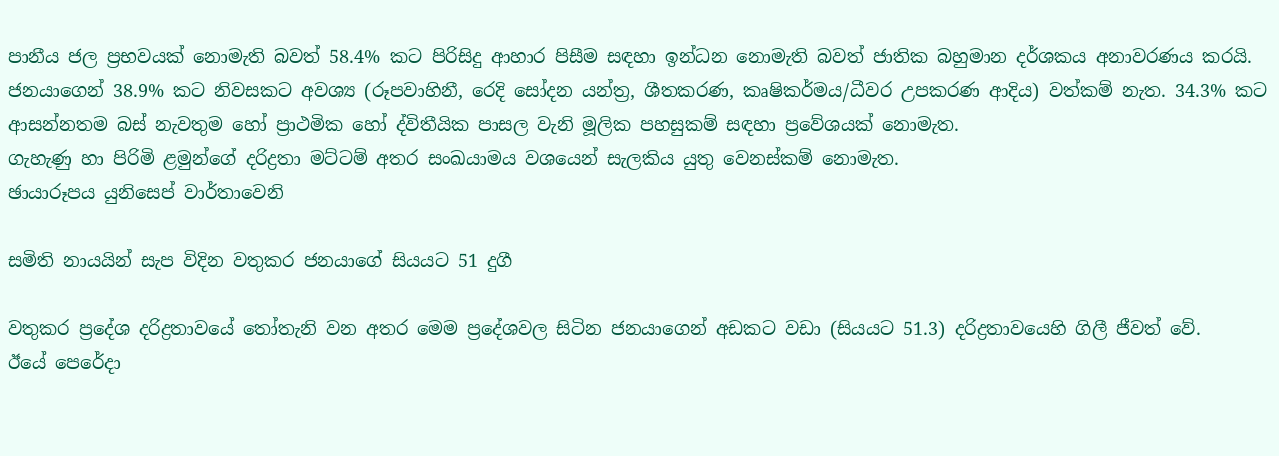පානීය ජල ප්‍රභවයක් නොමැති බවත් 58.4% කට පිරිසිදු ආහාර පිසීම සඳහා ඉන්ධන නොමැති බවත් ජාතික බහුමාන දර්ශකය අනාවරණය කරයි.
ජනයාගෙන් 38.9% කට නිවසකට අවශ්‍ය (රූපවාහිනී, රෙදි සෝදන යන්ත්‍ර, ශීතකරණ, කෘෂිකර්මය/ධීවර උපකරණ ආදිය) වත්කම් නැත. 34.3% කට ආසන්නතම බස් නැවතුම හෝ ප්‍රාථමික හෝ ද්විතීයික පාසල වැනි මූලික පහසුකම් සඳහා ප්‍රවේශයක් නොමැත.
ගැහැණු හා පිරිමි ළමුන්ගේ දරිද්‍රතා මට්ටම් අතර සංඛයාමය වශයෙන් සැලකිය යුතු වෙනස්කම් නොමැත.
ඡායාරූපය යුනිසෙප් වාර්තාවෙනි

සමිති නායයින් සැප විදින වතුකර ජනයාගේ සියයට 51 දුගී

වතුකර ප්‍රදේශ දරිද්‍රතාවයේ තෝතැනි වන අතර මෙම ප්‍රදේශවල සිටින ජනයාගෙන් අඩකට වඩා (සියයට 51.3) දරිද්‍රතාවයෙහි ගිලී ජීවත් වේ.
ඊයේ පෙරේදා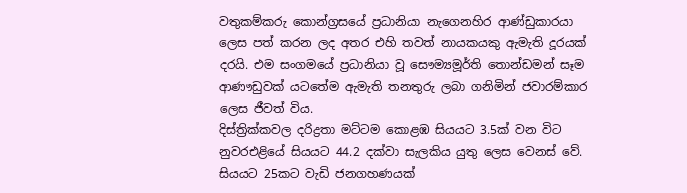වතුකම්කරු කොන්ග්‍රසයේ ප්‍රධානියා නැගෙනහිර ආණ්ඩුකාරයා ලෙස පත් කරන ලද අතර එහි තවත් නායකයකු ඇමැති දූරයක් දරයි. එම සංගමයේ ප්‍රධානියා වූ සෞම්‍යමූර්ති තොන්ඩමන් සෑම ආණෟඩුවක් යටතේම ඇමැති තනතුරු ලබා ගනිමින් ජවාරම්කාර ලෙස ජීවත් විය.
දිස්ත්‍රික්කවල දරිද්‍රතා මට්ටම කොළඹ සියයට 3.5ක් වන විට නුවරඑළියේ සියයට 44.2 දක්වා සැලකිය යුතු ලෙස වෙනස් වේ.
සියයට 25කට වැඩි ජනගහණයක්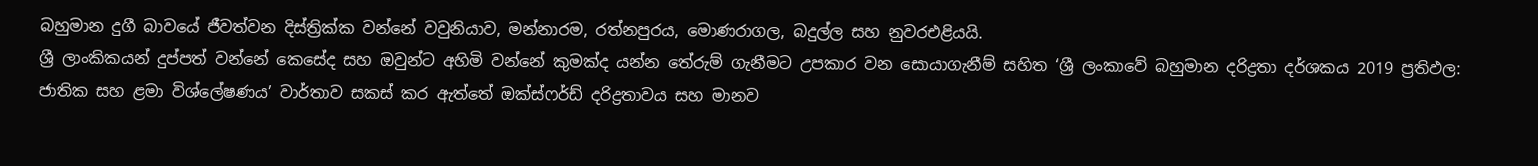බහුමාන දුගී බාවයේ ජීවත්වන දිස්ත්‍රික්ක වන්නේ වවුනියාව, මන්නාරම, රත්නපුරය, මොණරාගල, බදුල්ල සහ නුවරඑළියයි.
ශ්‍රී ලාංකිකයන් දුප්පත් වන්නේ කෙසේද සහ ඔවුන්ට අහිමි වන්නේ කුමක්ද යන්න තේරුම් ගැනීමට උපකාර වන සොයාගැනීම් සහිත ‘ශ්‍රී ලංකාවේ බහුමාන දරිද්‍රතා දර්ශකය 2019 ප්‍රතිඵල: ජාතික සහ ළමා විශ්ලේෂණය’ වාර්තාව සකස් කර ඇත්තේ ඔක්ස්ෆර්ඩ් දරිද්‍රතාවය සහ මානව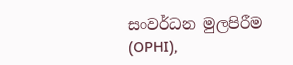සංවර්ධන මුලපිරීම (OPHI),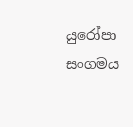යුරෝපා සංගමය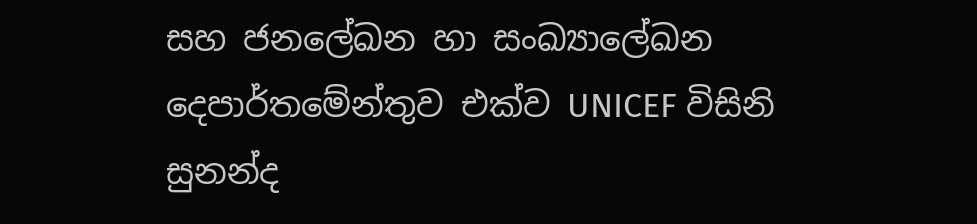සහ ජනලේඛන හා සංඛ්‍යාලේඛන දෙපාර්තමේන්තුව එක්ව UNICEF විසිනි
සුනන්ද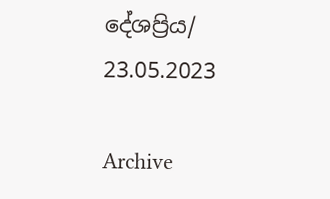දේශප්‍රිය/ 23.05.2023

Archive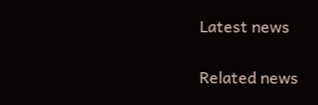Latest news

Related news